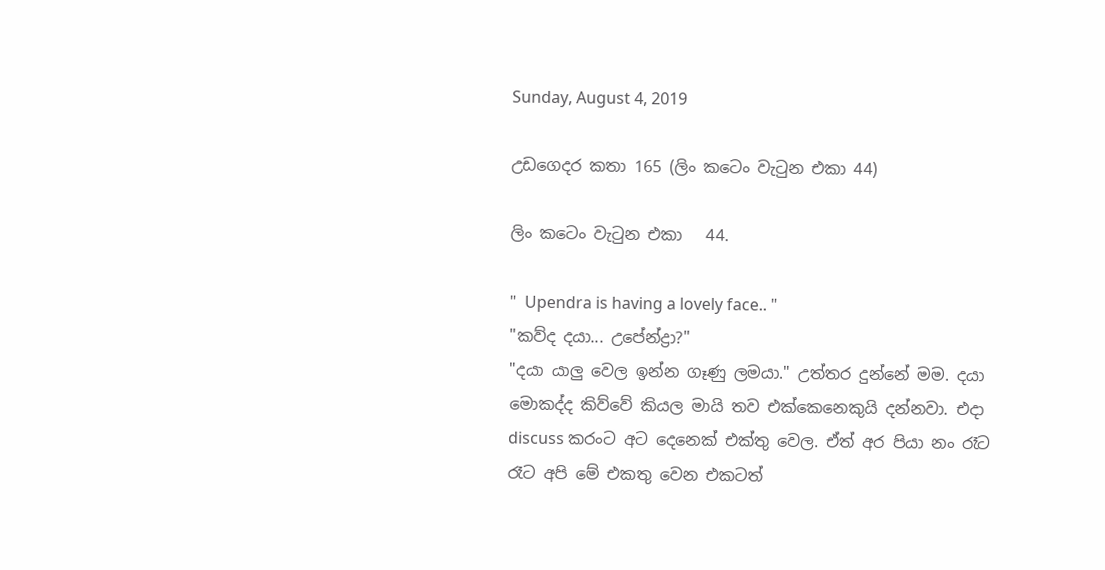Sunday, August 4, 2019

උඩගෙදර කතා 165 (ලිං කටෙං වැටුන එකා 44)

ලිං කටෙං වැටුන එකා   44.

"  Upendra is having a lovely face.. "
"කව්ද දයා... උපේන්ද්‍රා?"
"දයා යාලු වෙල ඉන්න ගෑණු ලමයා." උත්තර දුන්නේ මම. දයා මොකද්ද කිව්වේ කියල මායි තව එක්කෙනෙකුයි දන්නවා. එදා discuss කරංට අට දෙනෙක් එක්තු වෙල. ඒත් අර පියා නං රෑට රෑට අපි මේ එකතු වෙන එකටත්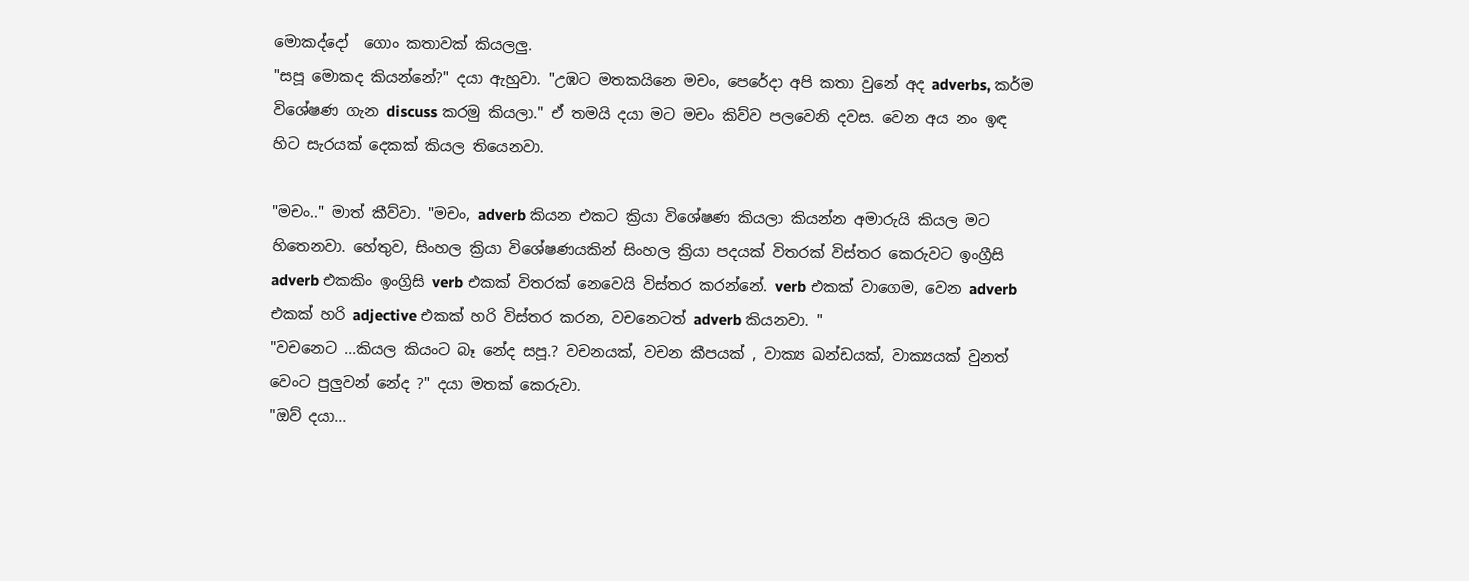මොකද්දෝ  ගොං කතාවක් කියලලු.
"සපූ මොකද කියන්නේ?" දයා ඇහුවා. "උඹට මතකයිනෙ මචං, පෙරේදා අපි කතා වුනේ අද adverbs, කර්ම විශේෂණ ගැන discuss කරමු කියලා." ඒ තමයි දයා මට මචං කිව්ව පලවෙනි දවස. වෙන අය නං ඉඳ හිට සැරයක් දෙකක් කියල තියෙනවා.

"මචං.." මාත් කීව්වා. "මචං, adverb කියන එකට ක්‍රියා විශේෂණ කියලා කියන්න අමාරුයි කියල මට හිතෙනවා. හේතුව, සිංහල ක්‍රියා විශේෂණයකින් සිංහල ක්‍රියා පදයක් විතරක් විස්තර කෙරුවට ඉංග්‍රීසි adverb එකකිං ඉංග්‍රිසි verb එකක් විතරක් නෙවෙයි විස්තර කරන්නේ. verb එකක් වාගෙම, වෙන adverb එකක් හරි adjective එකක් හරි විස්තර කරන, වචනෙටත් adverb කියනවා. "
"වචනෙට ...කියල කියංට බෑ නේද සපූ.? වචනයක්, වචන කීපයක් , වාක්‍ය ඛන්ඩයක්, වාක්‍යයක් වුනත් වෙංට පුලුවන් නේද ?" දයා මතක් කෙරුවා.
"ඔව් දයා...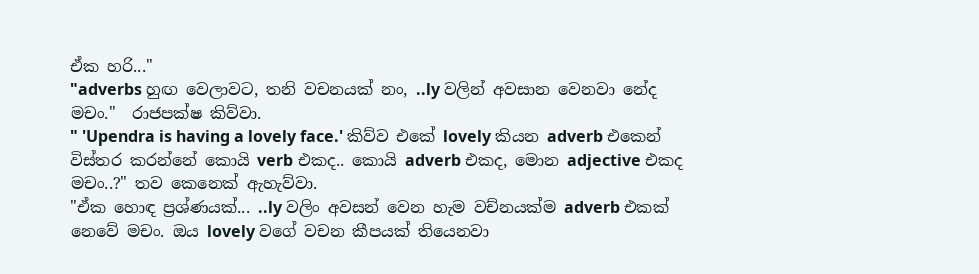ඒක හරි..."
"adverbs හුඟ වෙලාවට, තනි වචනයක් නං, ..ly වලින් අවසාන වෙනවා නේද මචං."  රාජපක්ෂ කිව්වා.
" 'Upendra is having a lovely face.' කිව්ව එකේ lovely කියන adverb එකෙන් විස්තර කරන්නේ කොයි verb එකද.. කොයි adverb එකද, මොන adjective එකද මචං..?" තව කෙනෙක් ඇහැව්වා.
"ඒක හොඳ ප්‍රශ්ණයක්... ..ly වලිං අවසන් වෙන හැම වච්නයක්ම adverb එකක් නෙවේ මචං. ඔය lovely වගේ වචන කීපයක් තියෙනවා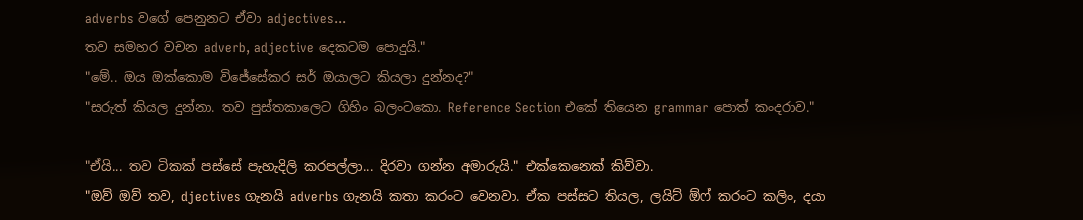adverbs වගේ පෙනුනට ඒවා adjectives...
තව සමහර වචන adverb, adjective දෙකටම පොදුයි."
"මේ.. ඔය ඔක්කොම විජේසේකර සර් ඔයාලට කියලා දුන්නද?"
"සරුත් කියල දුන්නා. තව පුස්තකාලෙට ගිහිං බලංටකො. Reference Section එකේ තියෙන grammar පොත් කංදරාව."

"ඒයි... තව ටිකක් පස්සේ පැහැදිලි කරපල්ලා... දිරවා ගන්න අමාරුයි." එක්කෙනෙක් කිව්වා.
"ඔව් ඔව් තව, djectives ගැනයි adverbs ගැනයි කතා කරංට වෙනවා. ඒක පස්සට තියල, ලයිට් ඕෆ් කරංට කලිං, දයා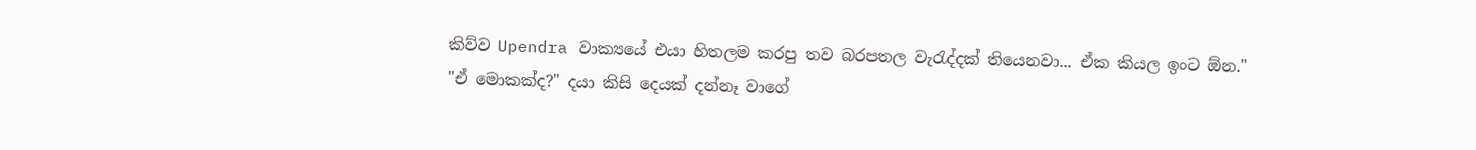කිව්ව Upendra වාක්‍යයේ එයා හිතලම කරපු තව බරපතල වැරැද්දක් තියෙනවා... ඒක කියල ඉංට ඕන."
"ඒ මොකක්ද?" දයා කිසි දෙයක් දන්නෑ වාගේ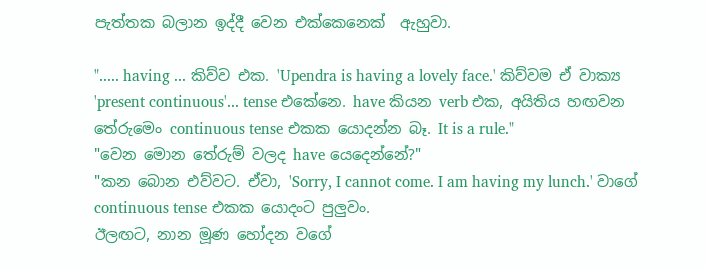පැත්තක බලාන ඉද්දී වෙන එක්කෙනෙක්  ඇහුවා.

"..... having ... කිව්ව එක. 'Upendra is having a lovely face.' කිව්වම ඒ වාක්‍ය 'present continuous'... tense එකේනෙ. have කියන verb එක, අයිතිය හඟවන තේරුමෙං continuous tense එකක යොදන්න බෑ. It is a rule."
"වෙන මොන තේරුම් වලද have යෙදෙන්නේ?"
"කන බොන එව්වට. ඒවා, 'Sorry, I cannot come. I am having my lunch.' වාගේ continuous tense එකක යොදංට පුලුවං.
ඊලඟට, නාන මූණ හෝදන වගේ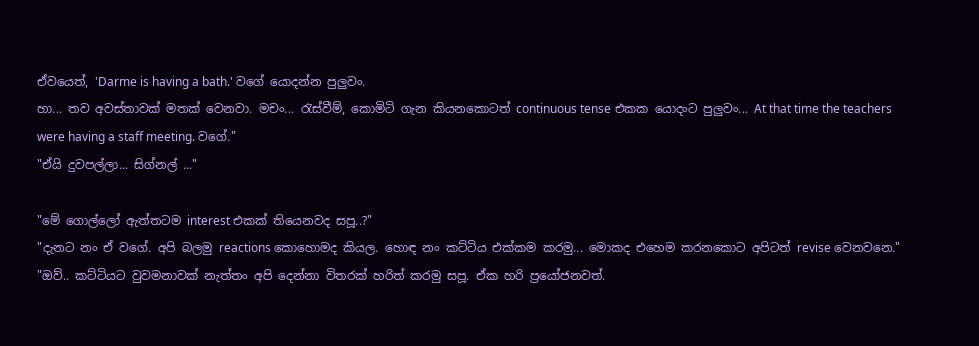ඒවයෙත්, 'Darme is having a bath.' වගේ යොදන්න පුලුවං.
හා... තව අවස්තාවක් මතක් වෙනවා. මචං... රැස්වීම්, කොමිටි ගැන කියනකොටත් continuous tense එකක යොදංට පුලුවං... At that time the teachers were having a staff meeting. වගේ."
"ඒයි දුවපල්ලා... සිග්නල් ..."

"මේ ගොල්ලෝ ඇත්තටම interest එකක් තියෙනවද සපූ..?"
"දැනට නං ඒ වගේ. අපි බලමු reactions කොහොමද කියල. හොඳ නං කට්ටිය එක්කම කරමු... මොකද එහෙම කරනකොට අපිටත් revise වෙනවනෙ."
"ඔව්.. කට්ටියට වුවමනාවක් නැත්තං අපි දෙන්නා විතරක් හරිත් කරමු සපූ. ඒක හරි ප්‍රයෝජනවත්.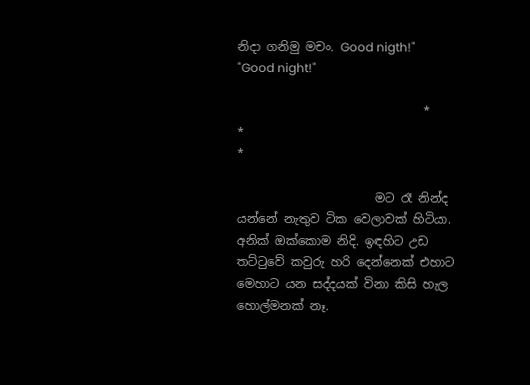නිදා ගනිමු මචං. Good nigth!"
"Good night!"

                               *                                        *                                           *

                       මට රෑ නින්ද යන්නේ නැතුව ටික වෙලාවක් හිටියා. අනික් ඔක්කොම නිදි. ඉඳහිට උඩ තට්ටුවේ කවුරු හරි දෙන්නෙක් එහාට මෙහාට යන සද්දයක් විනා කිසි හැල හොල්මනක් නෑ.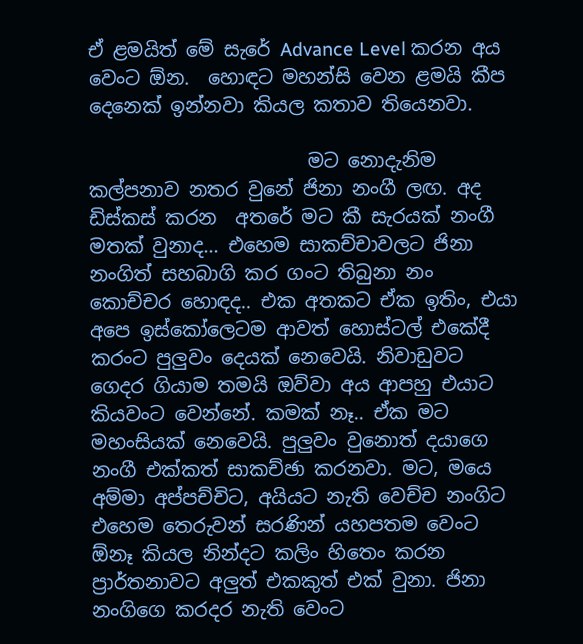ඒ ළමයිත් මේ සැරේ Advance Level කරන අය වෙංට ඕන.  හොඳට මහන්සි වෙන ළමයි කීප දෙනෙක් ඉන්නවා කියල කතාව තියෙනවා.

                       මට නොදැනිම කල්පනාව නතර වුනේ ජිනා නංගී ලඟ. අද ඩිස්කස් කරන  අතරේ මට කී සැරයක් නංගී මතක් වුනාද... එහෙම සාකච්චාවලට ජිනා නංගිත් සහබාගි කර ගංට තිබුනා නං කොච්චර හොඳද.. එක අතකට ඒක ඉතිං, එයා අපෙ ඉස්කෝලෙටම ආවත් හොස්ටල් එකේදී කරංට පුලුවං දෙයක් නෙවෙයි. නිවාඩුවට ගෙදර ගියාම තමයි ඔව්වා අය ආපහු එයාට කියවංට වෙන්නේ. කමක් නෑ.. ඒක මට මහංසියක් නෙවෙයි. පුලුවං වුනොත් දයාගෙ නංගී එක්කත් සාකච්ඡා කරනවා. මට, මයෙ අම්මා අප්පච්චිට, අයියට නැති වෙච්ච නංගිට එහෙම තෙරුවන් සරණින් යහපතම වෙංට ඕනෑ කියල නින්දට කලිං හිතෙං කරන ප්‍රාර්තනාවට අලුත් එකකුත් එක් වුනා. ජිනා නංගිගෙ කරදර නැති වෙංට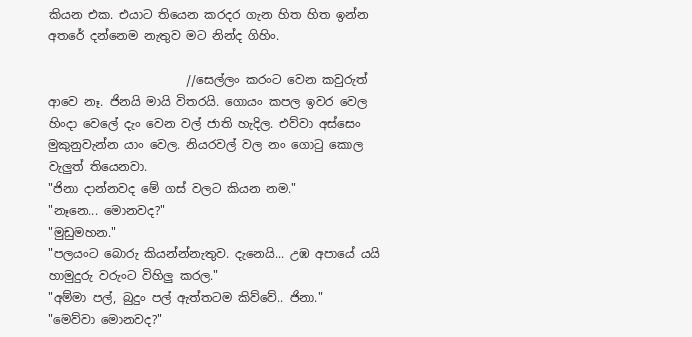කියන එක. එයාට තියෙන කරදර ගැන හිත හිත ඉන්න අතරේ දන්නෙම නැතුව මට නින්ද ගිහිං.

                       //සෙල්ලං කරංට වෙන කවුරුත් ආවෙ නෑ. ජිනයි මායි විතරයි. ගොයං කපල ඉවර වෙල හිංදා වෙලේ දැං වෙන වල් ජාති හැදිල. එව්වා අස්සෙං මුකුනුවැන්න යාං වෙල. නියරවල් වල නං ගොටු කොල වැලුත් තියෙනවා.
"ජිනා දාන්නවද මේ ගස් වලට කියන නම."
"නෑනෙ... මොනවද?"
"මුඩුමහන."
"පලයංට බොරු කියන්න්නැතුව. දැනෙයි... උඹ අපායේ යයි හාමුදුරු වරුංට විහිලු කරල."
"අම්මා පල්, බුදුං පල් ඇත්තටම කිව්වේ.. ජිනා."
"මෙව්වා මොනවද?"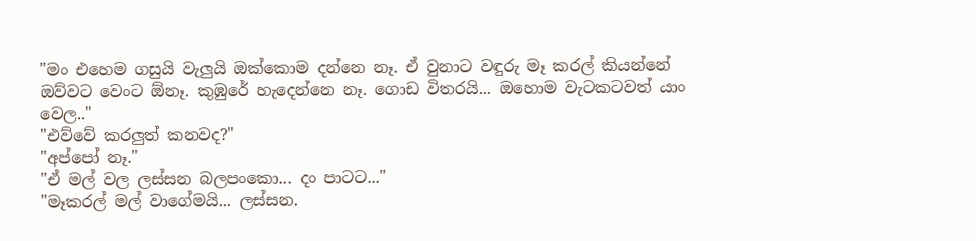"මං එහෙම ගසුයි වැලුයි ඔක්කොම දන්නෙ නෑ. ඒ වුනාට වඳුරු මෑ කරල් කියන්නේ ඔව්වට වෙංට ඕනෑ. කුඹුරේ හැදෙන්නෙ නෑ. ගොඩ විතරයි... ඔහොම වැටකටවත් යාං වෙල.."
"එව්වේ කරලුත් කනවද?"
"අප්පෝ නෑ."
"ඒ මල් වල ලස්සන බලපංකො... දං පාටට..."
"මෑකරල් මල් වාගේමයි... ලස්සන.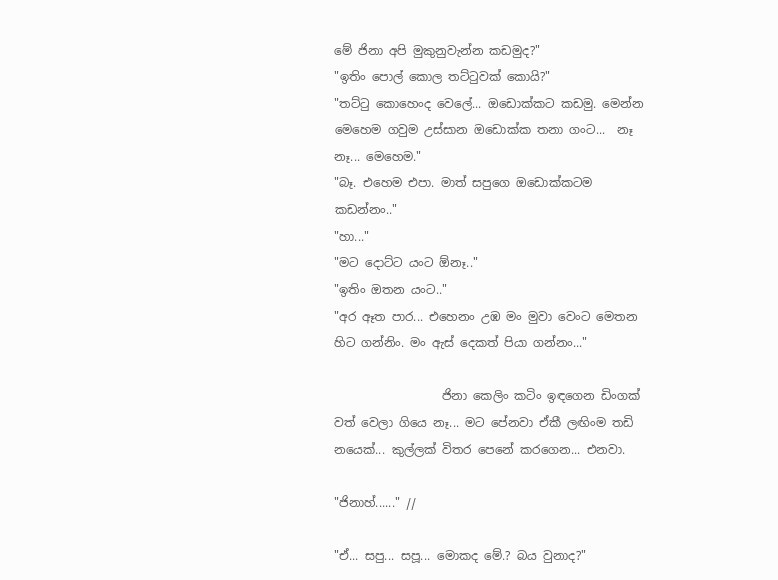මේ ජිනා අපි මුකුනුවැන්න කඩමුද?"
"ඉතිං පොල් කොල තට්ටුවක් කොයි?"
"තට්ටු කොහෙංද වෙලේ... ඔඩොක්කට කඩමු. මෙන්න මෙහෙම ගවුම උස්සාන ඔඩොක්ක තනා ගංට...  නෑ නෑ... මෙහෙම."
"බෑ. එහෙම එපා. මාත් සපුගෙ ඔඩොක්කටම කඩන්නං.."
"හා..."
"මට දොට්ට යංට ඕනෑ.."
"ඉතිං ඔතන යංට.."
"අර ඈත පාර... එහෙනං උඹ මං මුවා වෙංට මෙතන හිට ගන්නිං. මං ඇස් දෙකත් පියා ගන්නං..."

                  ජිනා කෙලිං කටිං ඉඳගෙන ඩිංගක් වත් වෙලා ගියෙ නෑ... මට පේනවා ඒකී ලඟිංම තඩි නයෙක්... කුල්ලක් විතර පෙනේ කරගෙන... එනවා.

"ජිනාහ්......" //

"ඒ... සපු... සපූ... මොකද මේ.? බය වුනාද?"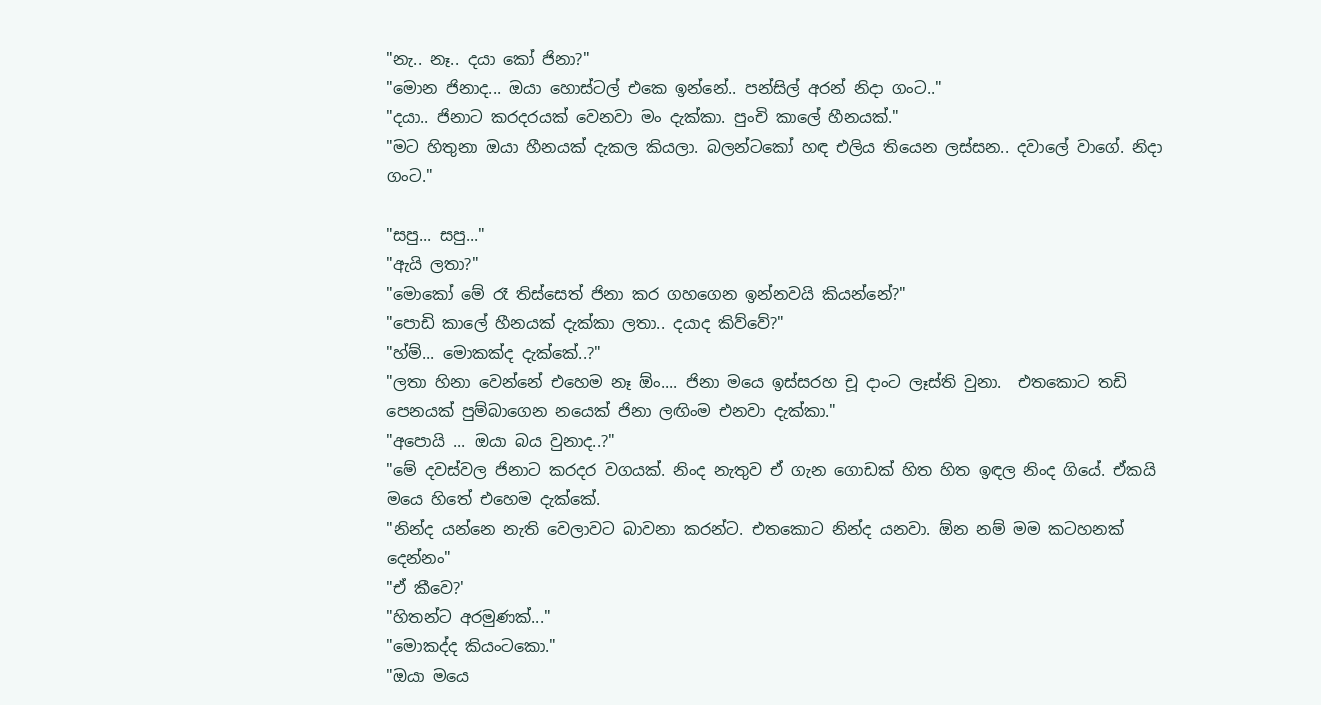"නැ.. නෑ.. දයා කෝ ජිනා?"
"මොන ජිනාද... ඔයා හොස්ටල් එකෙ ඉන්නේ.. පන්සිල් අරන් නිදා ගංට.."
"දයා.. ජිනාට කරදරයක් වෙනවා මං දැක්කා. පුංචි කාලේ හීනයක්."
"මට හිතුනා ඔයා හීනයක් දැකල කියලා. බලන්ටකෝ හඳ එලිය තියෙන ලස්සන.. දවාලේ වාගේ. නිදා ගංට."

"සපු... සපු..."
"ඇයි ලතා?"
"මොකෝ මේ රෑ තිස්සෙත් ජිනා කර ගහගෙන ඉන්නවයි කියන්නේ?"
"පොඩි කාලේ හීනයක් දැක්කා ලතා.. දයාද කිව්වේ?"
"හ්ම්... මොකක්ද දැක්කේ..?"
"ලතා හිනා වෙන්නේ එහෙම නෑ ඕං.... ජිනා මයෙ ඉස්සරහ චූ දාංට ලෑස්ති වුනා.  එතකොට තඩි පෙනයක් පුම්බාගෙන නයෙක් ජිනා ලඟිංම එනවා දැක්කා."
"අපොයි ... ඔයා බය වුනාද..?"
"මේ දවස්වල ජිනාට කරදර වගයක්. නිංද නැතුව ඒ ගැන ගොඩක් හිත හිත ඉඳල නිංද ගියේ. ඒකයි මයෙ හිතේ එහෙම දැක්කේ.
"නින්ද යන්නෙ නැති වෙලාවට බාවනා කරන්ට. එතකොට නින්ද යනවා. ඕන නම් මම කටහනක් දෙන්නං"
"ඒ කීවෙ?'
"හිතන්ට අරමුණක්..."
"මොකද්ද කියංටකො."
"ඔයා මයෙ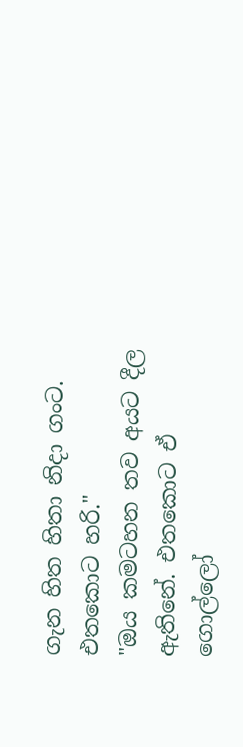ගැන හිත හිතා නිදා ගංට. එතකොට හරි."
"ඔය කමටහන තව අයට දීල ඇතිනේ. එතකොට ඒ ගොල්ලෝ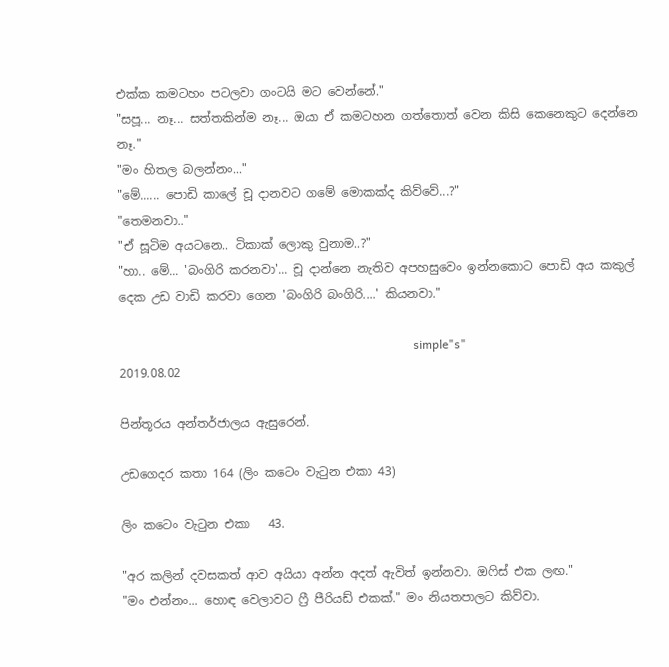එක්ක කමටහං පටලවා ගංටයි මට වෙන්නේ."
"සපූ... නෑ... සත්තකින්ම නෑ... ඔයා ඒ කමටහන ගත්තොත් වෙන කිසි කෙනෙකුට දෙන්නෙ නෑ."
"මං හිතල බලන්නං..."
"මේ...... පොඩි කාලේ චූ දානවට ගමේ මොකක්ද කිව්වේ...?"
"තෙමනවා.."
"ඒ සූටිම අයටනෙ.. ටිකාක් ලොකු වුනාම..?"
"හා.. මේ... 'බංගිරි කරනවා'... චූ දාන්නෙ නැතිව අපහසුවෙං ඉන්නකොට පොඩි අය කකුල් දෙක උඩ වාඩි කරවා ගෙන 'බංගිරි බංගිරි....' කියනවා."

                                                                                                  simple"s"
2019.08.02

පින්තූරය අන්තර්ජාලය ඇසුරෙන්.

උඩගෙදර කතා 164 (ලිං කටෙං වැටුන එකා 43)

ලිං කටෙං වැටුන එකා   43.

"අර කලින් දවසකත් ආව අයියා අන්න අදත් ඇවිත් ඉන්නවා. ඔෆිස් එක ලඟ."
"මං එන්නං... හොඳ වෙලාවට ෆ්‍රී පීරියඩ් එකක්." මං නියතපාලට කිව්වා.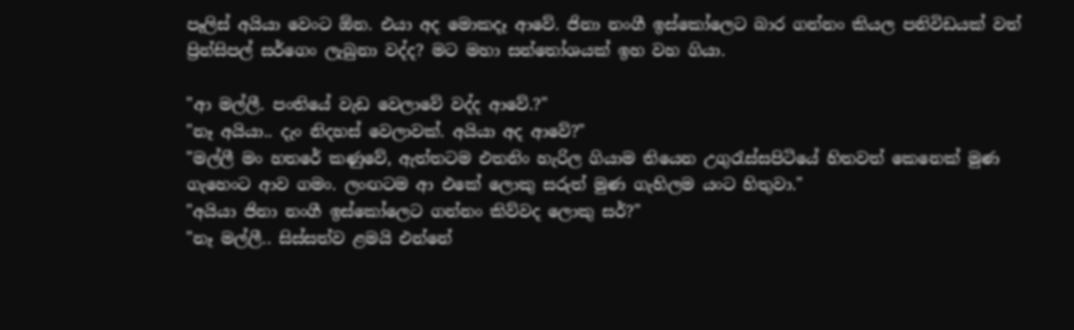පෑලිස් අයියා වෙංට ඕන. එයා අද මොකදෑ ආවේ. ජිනා නංගී ඉස්කෝලෙට බාර ගන්නං කියල පනිවිඩයක් වත් ප්‍රින්සිපල් සර්ගෙං ලැබුනා වද්ද? මට මහා සන්තෝශයක් ඉහ වහ ගියා.

"ආ මල්ලී. පංතියේ වැඩ වෙලාවේ වද්ද ආවේ.?"
"නෑ අයියා.. දැං නිදහස් වෙලාවක්. අයියා අද ආවේ?"
"මල්ලී මං හතරේ කණුවේ, ඇත්තටම එතනිං හැරිල ගියාම තියෙන උගුරැස්සපිටියේ හිතවත් කෙනෙක් මුණ ගැහෙංට ආව ගමං. ලංඟටම ආ එකේ ලොකු සරුත් මුණ ගැහිලම යංට හිතුවා."
"අයියා ජිනා නංගී ඉස්කෝලෙට ගන්නං කිව්වද ලොකු සර්?"
"නෑ මල්ලී.. සිස්සත්ව ළමයි එන්නේ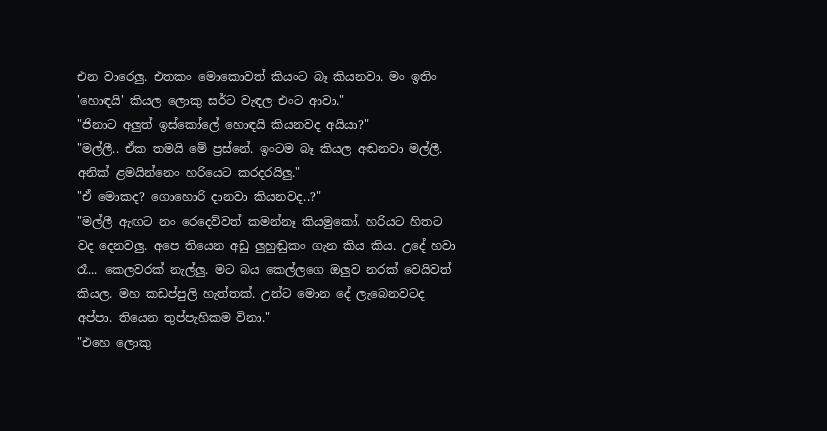එන වාරෙලු. එතකං මොකොවත් කියංට බෑ කියනවා. මං ඉතිං 'හොඳයි' කියල ලොකු සර්ට වැඳල එංට ආවා."
"ජිනාට අලුත් ඉස්කෝලේ හොඳයි කියනවද අයියා?"
"මල්ලී.. ඒක තමයි මේ ප්‍රස්නේ. ඉංටම බෑ කියල අඬනවා මල්ලී. අනික් ළමයින්නෙං හරියෙට කරදරයිලු."
"ඒ මොකද? ගොහොරි දානවා කියනවද..?"
"මල්ලී ඇඟට නං රෙදෙව්වත් කමන්නෑ කියමුකෝ. හරියට හිතට වද දෙනවලු. අපෙ තියෙන අඩු ලුහුඬුකං ගැන කිය කිය. උදේ හවා රෑ... කෙලවරක් නැල්ලු. මට බය කෙල්ලගෙ ඔලුව නරක් වෙයිවත් කියල. මහ කඩප්පුලි හැත්තක්. උන්ට මොන දේ ලැබෙනවටද අප්පා. තියෙන තුප්පැහිකම විනා."
"එහෙ ලොකු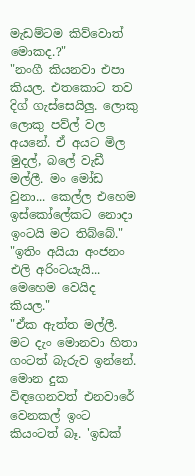මැඩම්ටම කිව්වොත් මොකද.?"
"නංගී කියනවා එපා කියල. එතකොට තව දිග් ගැස්සෙයිලු. ලොකු ලොකු පව්ල් වල අයනේ. ඒ අයට මිල මුදල්, බලේ වැඩී මල්ලී. මං මෝඩ වුනා... කෙල්ල එහෙම ඉස්කෝලේකට නොදා ඉංටයි මට තිබ්බේ."
"ඉතිං අයියා අංජනං එලි අරිංටයැයි... මෙහෙම වෙයිද කියල."
"ඒක ඇත්ත මල්ලී.  මට දැං මොනවා හිතා ගංටත් බැරුව ඉන්නේ. මොන දුක විඳගෙනවත් එනවාරේ වෙනකල් ඉංට කියංටත් බෑ. 'ඉඩක්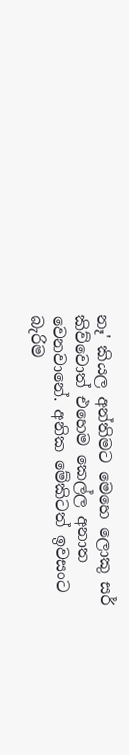නෑ' කියල අන්තිමට මෙහෙ ලොකු සර් කිව්වොත් එහෙම කෙල්ල අනාත වෙනවානේ. අනික මේකිටත් ඉවසංට බැරිම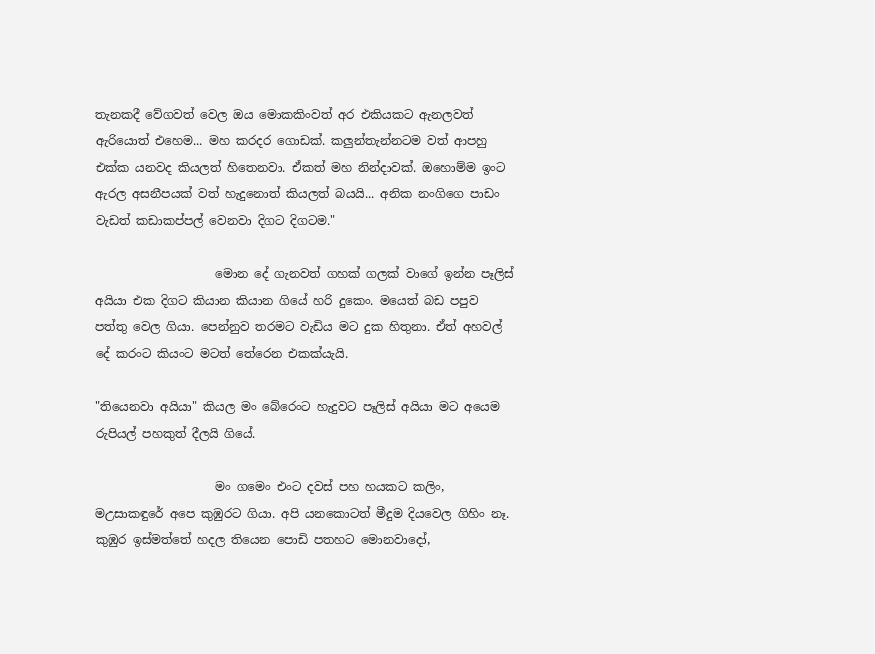තැනකදී වේගවත් වෙල ඔය මොකකිංවත් අර එකියකට ඇනලවත් ඇරියොත් එහෙම... මහ කරද‍ර ගොඩක්. කලුන්තැන්නටම වත් ආපහු එක්ක යනවද කියලත් හිතෙනවා. ඒකත් මහ නින්දාවක්. ඔහොම්ම ඉංට ඇරල අසනීපයක් වත් හැදුනොත් කියලත් බයයි... අනික නංගිගෙ පාඩං වැඩත් කඩාකප්පල් වෙනවා දිගට දිගටම."

                    මොන දේ ගැනවත් ගහක් ගලක් වාගේ ඉන්න පෑලිස් අයියා එක දිගට කියාන කියාන ගියේ හරි දුකෙං. මයෙත් බඩ පපුව පත්තු වෙල ගියා. පෙන්නුව තරමට වැඩිය මට දුක හිතුනා. ඒත් අහවල් දේ කරංට කියංට මටත් තේරෙන එකක්යැයි.

"තියෙනවා අයියා" කියල මං බේරෙංට හැදුවට පෑලිස් අයියා මට අයෙම රුපියල් පහකුත් දීලයි ගියේ.

                    මං ගමෙං එංට දවස් පහ හයකට කලිං, මඋසාකඳුරේ අපෙ කුඹුරට ගියා. අපි යනකොටත් මීදුම දියවෙල ගිහිං නෑ. කුඹුර ඉස්මත්තේ හදල තියෙන පොඩි පතහට මොනවාදෝ,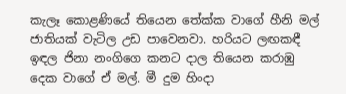කැලෑ කොළණියේ තියෙන තේක්ක වාගේ හීනි මල් ජාතියක් වැටිල උඩ පාවෙනවා. හරියට ලඟකඳී ඉඳල ජිනා නංගිගෙ කනට දාල තියෙන කරාඹු දෙක වාගේ ඒ මල්. මී දුම හිංදා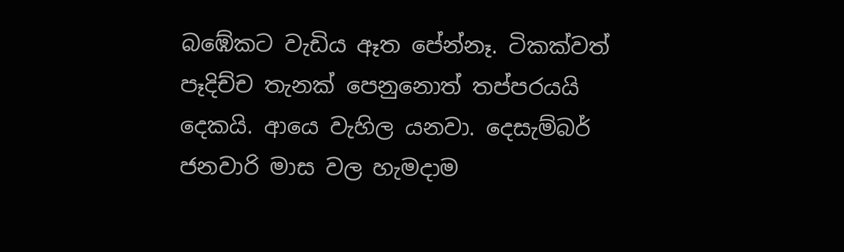බඹේකට වැඩිය ඈත පේන්නෑ. ටිකක්වත් පෑදිච්ච තැනක් පෙනුනොත් තප්පරයයි දෙකයි. ආයෙ වැහිල යනවා. දෙසැම්බර්  ජනවාරි මාස වල හැමදාම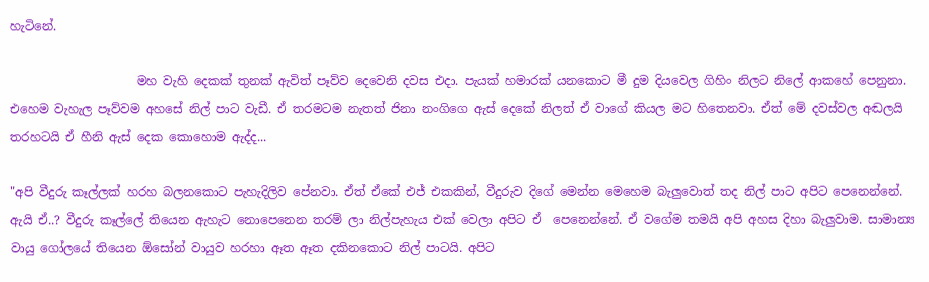හැටිනේ.

                     මහ වැහි දෙකක් තුනක් ඇවිත් පෑව්ව දෙවෙනි දවස එදා. පැයක් හමාරක් යනකොට මී දුම දියවෙල ගිහිං නිලට නිලේ ආකහේ පෙනුනා. එහෙම වැහැල පෑව්වම අහසේ නිල් පාට වැඩී. ඒ තරමටම නැතත් ජිනා නංගිගෙ ඇස් දෙකේ නිලත් ඒ වාගේ කියල මට හිතෙනවා. ඒත් මේ දවස්වල අඬලයි තරහටයි ඒ හීනි ඇස් දෙක කොහොම ඇද්ද...

"අපි වීදුරු කෑල්ලක් හරහ බලනකොට පැහැදිලිව පේනවා. ඒත් ඒකේ එජ් එකකින්, වීදුරුව දිගේ මෙන්න මෙහෙම බැලුවොත් තද නිල් පාට අපිට පෙනෙන්නේ. ඇයි ඒ..? වීදුරු කෑල්ලේ තියෙන ඇහැට නොපෙනෙන තරම් ලා නිල්පැහැය එක් වෙලා අපිට ඒ  පෙනෙන්නේ. ඒ වගේම තමයි අපි අහස දිහා බැලුවාම. සාමාන්‍ය වායු ගෝලයේ තියෙන ඕසෝන් වායුව හරහා ඈත ඈත දකිනකොට නිල් පාටයි. අපිට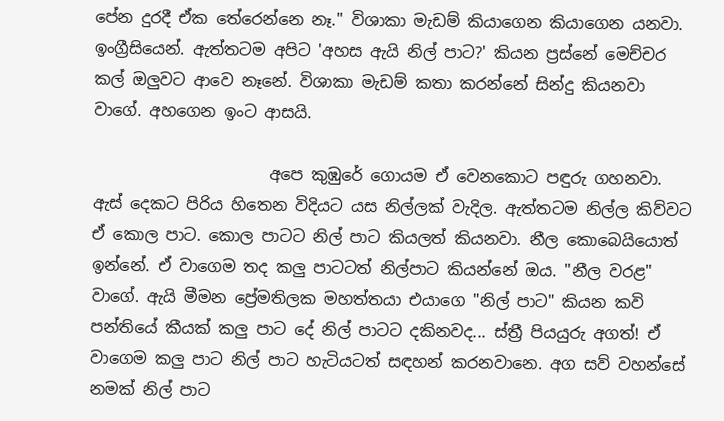පේන දුරදී ඒක තේරෙන්නෙ නෑ." විශාකා මැඩම් කියාගෙන කියාගෙන යනවා. ඉංග්‍රීසියෙන්. ඇත්තටම අපිට 'අහස ඇයි නිල් පාට?' කියන ප්‍රස්නේ මෙච්චර කල් ඔලුවට ආවෙ නෑනේ. විශාකා මැඩම් කතා කරන්නේ සින්දු කියනවා වාගේ. අහගෙන ඉංට ආසයි.

                      අපෙ කුඹුරේ ගොයම ඒ වෙනකොට පඳුරු ගහනවා. ඇස් දෙකට පිරිය හිතෙන විදියට යස නිල්ලක් වැදිල. ඇත්තටම නිල්ල කිව්වට ඒ කොල පාට. කොල පාටට නිල් පාට කියලත් කියනවා. නීල කොබෙයියොත් ඉන්නේ. ඒ වාගෙම තද කලු පාටටත් නිල්පාට කියන්නේ ඔය. "නීල වරළ" වාගේ. ඇයි මීමන ප්‍රේමතිලක මහත්තයා එයාගෙ "නිල් පාට" කියන කවි පන්තියේ කීයක් කලු පාට දේ නිල් පාටට දකිනවද... ස්ත්‍රී පියයුරු අගත්! ඒ වාගෙම කලු පාට නිල් පාට හැටියටත් සඳහන් කරනවානෙ. අග සව් වහන්සේ නමක් නිල් පාට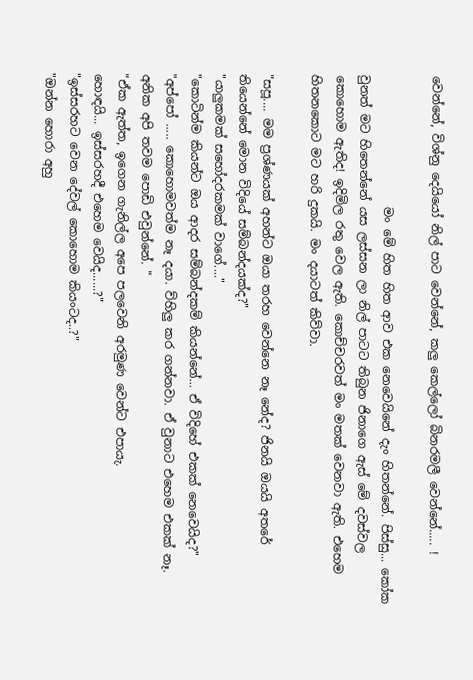වෙන්නේ, විශ්නු දෙයියෝ නිල් පාට වෙන්නේ, කලු කෙල්ලෝ බිනරමලී වෙන්නේ..... !

                      මං මේ හිත හිත ආව එක නෙවෙයිනේ දැං හිතන්නේ. පිස්සු... කෝක වුනත් මට හිතෙන්නේ යස ලස්සන ලා නිල් පාටට තිබුන ජිනාගෙ ඇස් මේ දවස්වල කොහොම ඇතිද! ඉදිමිල රතු වෙල ඇති. කොච්චරවත් මං මතක් වෙනවා ඇති. එහෙම හිතනකොට මට හරි දුකයි. මං දයාටත් කිව්වා.

"සපූ.... මම ප්‍රශ්ණයක් අහන්ට ඔයා තරහ වෙන්නෙ නෑ නේද? ජිනයි ඔයයි අතරේ තියෙන්නේ මොන විදියේ සම්බන්දයක්ද?"
"යාලුකමක් සහෝදරකමක් වාගේ...."
"කොටින්ම කියන්ට ඔය ආදර සම්බන්දකම් කියන්නේ... ඒ විදිහේ එකක් නෙවෙයිද?"
"අප්පෝ ..... කොහොමවත්ම නෑ දයා. ව්හිලු කර ගන්නවා. ඒ වුනාට එහෙම එකක් නෑ. අනික අපි තවම පොඩි එවුන්නේ. "
"ඒක ඇත්ත, ඉගෙන ගැනිල්ල අපෙ පලවෙනි අරමුණ වෙන්ට එපායැ.
හොඳයි... ඉස්සරහදී එහෙම වෙයිද......?"
"ඉස්සරහට වෙන දේවල් කොහොම කියංටද..?"
"ඔන්න හොරා අහු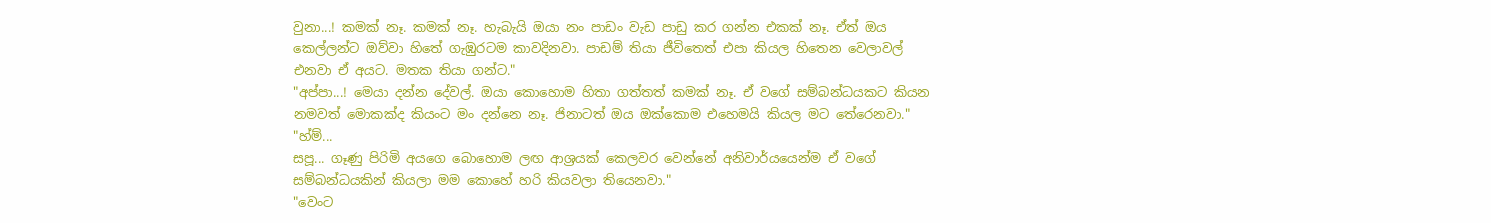වුනා...! කමක් නෑ. කමක් නෑ. හැබැයි ඔයා නං පාඩං වැඩ පාඩු කර ගන්න එකක් නෑ. ඒත් ඔය කෙල්ලන්ට ඔව්වා හිතේ ගැඹුරටම කාවදිනවා. පාඩම් තියා ජීවිතෙත් එපා කියල හිතෙන වෙලාවල් එනවා ඒ අයට. මතක තියා ගන්ට."
"අප්පා...! මෙයා දන්න දේවල්. ඔයා කොහොම හිතා ගත්තත් කමක් නෑ. ඒ වගේ සම්බන්ධයකට කියන නමවත් මොකක්ද කියංට මං දන්නෙ නෑ. ජිනාටත් ඔය ඔක්කොම එහෙමයි කියල මට තේරෙනවා."
"හ්ම්...
සපූ... ගෑණු පිරිමි අයගෙ බොහොම ලඟ ආශ්‍රයක් කෙලවර වෙන්නේ අනිවාර්යයෙන්ම ඒ වගේ සම්බන්ධයකින් කියලා මම කොහේ හරි කියවලා තියෙනවා."
"වෙංට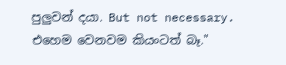පුලුවන් දයා. But not necessary. එහෙම වෙනවම කියංටත් බෑ."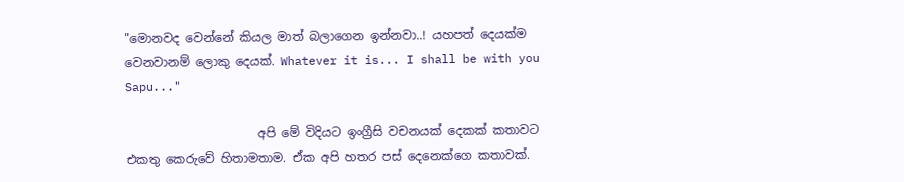"මොනවද වෙන්නේ කියල මාත් බලාගෙන ඉන්නවා..! යහපත් දෙයක්ම වෙනවානම් ලොකු දෙයක්. Whatever it is... I shall be with you Sapu..."

                      අපි මේ විදියට ඉංග්‍රීසි වචනයක් දෙකක් කතාවට එකතු කෙරුවේ හිතාමතාම. ඒක අපි හතර පස් දෙනෙක්ගෙ කතාවක්.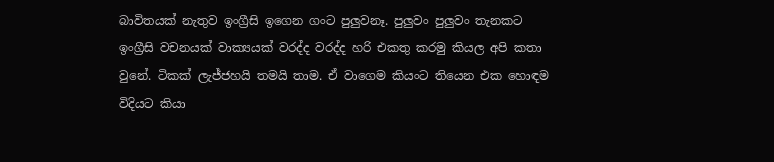බාවිතයක් නැතුව ඉංග්‍රීසි ඉගෙන ගංට පුලුවනෑ. පුලුවං පුලුවං තැනකට ඉංග්‍රීසි වචනයක් වාක්‍යයක් වරද්ද වරද්ද හරි එකතු කරමු කියල අපි කතා වුනේ. ටිකක් ලැජ්ජහයි තමයි තාම. ඒ වාගෙම කියංට තියෙන එක හොඳම විදියට කියා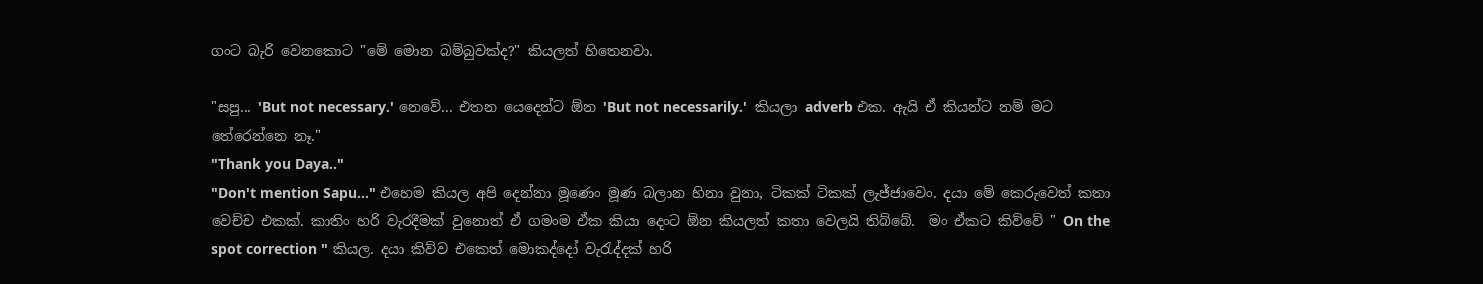ගංට බැරි වෙනකොට "මේ මොන බම්බුවක්ද?" කියලත් හිතෙනවා.

"සපු... 'But not necessary.' නෙවේ... එතන යෙදෙන්ට ඕන 'But not necessarily.'  කියලා adverb එක. ඇයි ඒ කියන්ට නම් මට තේරෙන්නෙ නෑ."
"Thank you Daya.."
"Don't mention Sapu..." එහෙම කියල අපි දෙන්නා මූණෙං මූණ බලාන හිනා වුනා, ටිකක් ටිකක් ලැජ්ජාවෙං. දයා මේ කෙරුවෙත් කතා වෙච්ච එකක්. කාතිං හරි වැරදීමක් වුනොත් ඒ ගමංම ඒක කියා දෙංට ඕන කියලත් කතා වෙලයි තිබ්බේ.  මං ඒකට කිව්වේ " On the spot correction " කියල. දයා කිව්ව එකෙත් මොකද්දෝ වැරැද්දක් හරි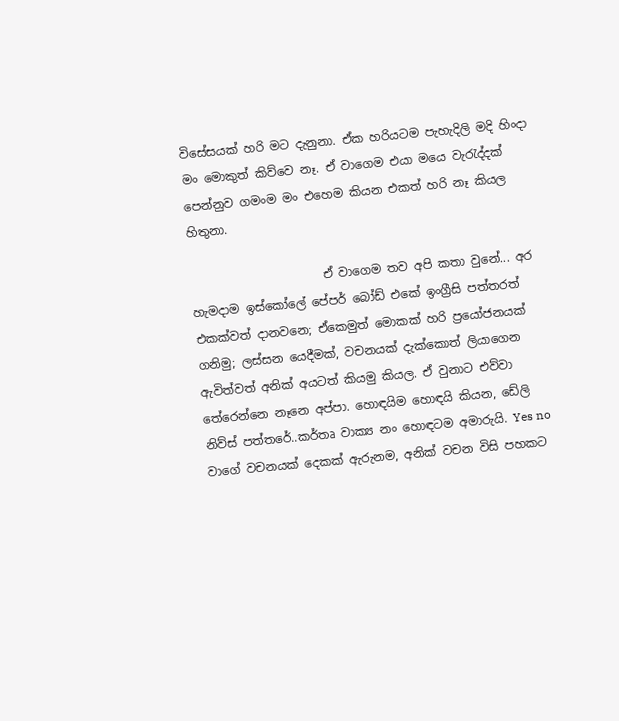විසේසයක් හරි මට දැනුනා. ඒක හරියටම පැහැදිලි මදි හිංදා මං මොකුත් කිව්වෙ නෑ. ඒ වාගෙම එයා මයෙ වැරැද්දක් පෙන්නුව ගමංම මං එහෙම කියන එකත් හරි නෑ කියල හිතුනා.

                      ඒ වාගෙම තව අපි කතා වුනේ... අර හැමදාම ඉස්කෝලේ පේපර් බෝඩ් එකේ ඉංග්‍රීසි පත්තරත් එකක්වත් දානවනෙ; ඒකෙමුත් මොකක් හරි ප්‍රයෝජනයක් ගනිමු; ලස්සන යෙදීමක්, වචනයක් දැක්කොත් ලියාගෙන ඇවිත්වත් අනික් අයටත් කියමු කියල. ඒ වුනාට එව්වා තේරෙන්නෙ නෑනෙ අප්පා. හොඳයිම හොඳයි කියන, ඩේලි නිව්ස් පත්තරේ..කර්තෘ වාක්‍ය නං හොඳටම අමාරුයි. Yes no වාගේ වචනයක් දෙකක් ඇරුනම, අනික් වචන විසි පහකට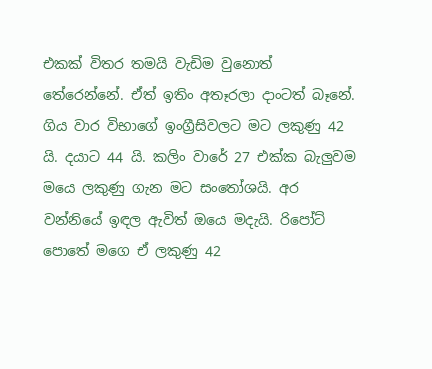එකක් විතර තමයි වැඩිම වුනොත් තේරෙන්නේ. ඒත් ඉතිං අතෑරලා දාංටත් බෑනේ. ගිය වාර විභාගේ ඉංග්‍රීසිවලට මට ලකුණු 42 යි. දයාට 44 යි. කලිං වාරේ 27 එක්ක බැලුවම මයෙ ලකුණු ගැන මට සංතෝශයි. අර වන්නියේ ඉඳල ඇවිත් ඔයෙ මදැයි. රිපෝට් පොතේ මගෙ ඒ ලකුණු 42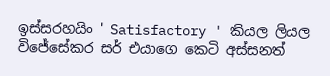ඉස්සරහයිං ' Satisfactory ' කියල ලියල විජේසේකර සර් එයාගෙ කෙටි අස්සනත්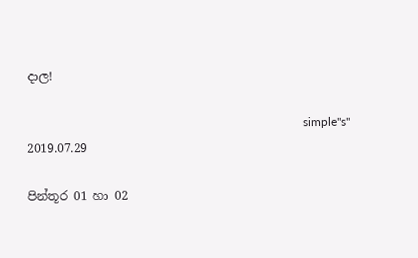දාල!

                                                                                            simple"s"
2019.07.29

පින්තූර 01 හා 02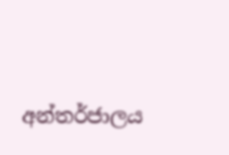අන්තර්ජාලය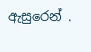ඇසුරෙන් .